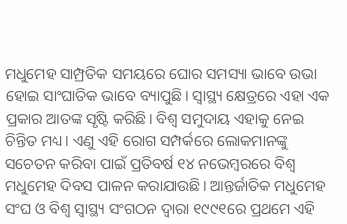ମଧୁମେହ ସାମ୍ପ୍ରତିକ ସମୟରେ ଘୋର ସମସ୍ୟା ଭାବେ ଉଭା ହୋଇ ସାଂଘାତିକ ଭାବେ ବ୍ୟାପୁଛି। ସ୍ବାସ୍ଥ୍ୟ କ୍ଷେତ୍ରରେ ଏହା ଏକ ପ୍ରକାର ଆତଙ୍କ ସୃଷ୍ଟି କରିଛି। ବିଶ୍ୱ ସମୁଦାୟ ଏହାକୁ ନେଇ ଚିନ୍ତିତ ମଧ୍ୟ। ଏଣୁ ଏହି ରୋଗ ସମ୍ପର୍କରେ ଲୋକମାନଙ୍କୁ ସଚେତନ କରିବା ପାଇଁ ପ୍ରତିବର୍ଷ ୧୪ ନଭେମ୍ବରରେ ବିଶ୍ୱ ମଧୁମେହ ଦିବସ ପାଳନ କରାଯାଉଛି। ଆନ୍ତର୍ଜାତିକ ମଧୁମେହ ସଂଘ ଓ ବିଶ୍ୱ ସ୍ବାସ୍ଥ୍ୟ ସଂଗଠନ ଦ୍ୱାରା ୧୯୯୧ରେ ପ୍ରଥମେ ଏହି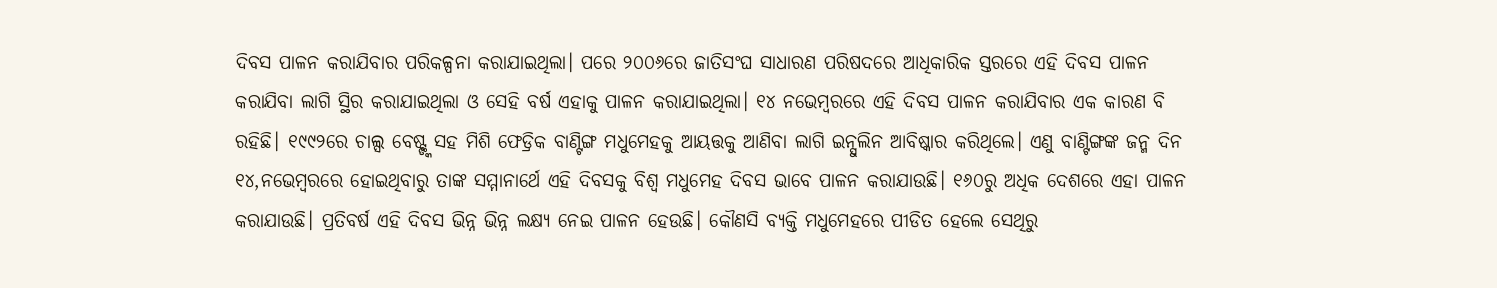ଦିବସ ପାଳନ କରାଯିବାର ପରିକଳ୍ପନା କରାଯାଇଥିଲା। ପରେ ୨୦୦୬ରେ ଜାତିସଂଘ ସାଧାରଣ ପରିଷଦରେ ଆଧିକାରିକ ସ୍ତରରେ ଏହି ଦିବସ ପାଳନ କରାଯିବା ଲାଗି ସ୍ଥିର କରାଯାଇଥିଲା ଓ ସେହି ବର୍ଷ ଏହାକୁ ପାଳନ କରାଯାଇଥିଲା। ୧୪ ନଭେମ୍ବରରେ ଏହି ଦିବସ ପାଳନ କରାଯିବାର ଏକ କାରଣ ବି ରହିଛି। ୧୯୯୨ରେ ଚାଲ୍ସ ବେଷ୍ଟ୍ଙ୍କ ସହ ମିଶି ଫେଡ୍ରିକ ବାଣ୍ଟିଙ୍ଗ ମଧୁମେହକୁ ଆୟତ୍ତକୁ ଆଣିବା ଲାଗି ଇନ୍ସୁଲିନ ଆବିଷ୍କାର କରିଥିଲେ। ଏଣୁ ବାଣ୍ଟିଙ୍ଗଙ୍କ ଜନ୍ମ ଦିନ ୧୪,ନଭେମ୍ବରରେ ହୋଇଥିବାରୁ ତାଙ୍କ ସମ୍ମାନାର୍ଥେ ଏହି ଦିବସକୁ ବିଶ୍ୱ ମଧୁମେହ ଦିବସ ଭାବେ ପାଳନ କରାଯାଉଛି। ୧୬୦ରୁ ଅଧିକ ଦେଶରେ ଏହା ପାଳନ କରାଯାଉଛି। ପ୍ରତିବର୍ଷ ଏହି ଦିବସ ଭିନ୍ନ ଭିନ୍ନ ଲକ୍ଷ୍ୟ ନେଇ ପାଳନ ହେଉଛି। କୌଣସି ବ୍ୟକ୍ତି ମଧୁମେହରେ ପୀଡିତ ହେଲେ ସେଥିରୁ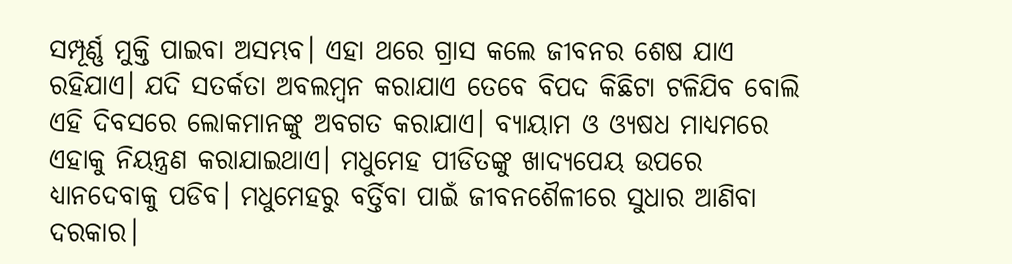ସମ୍ପୂର୍ଣ୍ଣ ମୁକ୍ତି ପାଇବା ଅସମ୍ଭବ। ଏହା ଥରେ ଗ୍ରାସ କଲେ ଜୀବନର ଶେଷ ଯାଏ ରହିଯାଏ। ଯଦି ସତର୍କତା ଅବଲମ୍ବନ କରାଯାଏ ତେବେ ବିପଦ କିଛିଟା ଟଳିଯିବ ବୋଲି ଏହି ଦିବସରେ ଲୋକମାନଙ୍କୁ ଅବଗତ କରାଯାଏ। ବ୍ୟାୟାମ ଓ ଓ୍ୟଷଧ ମାଧ୍ୟମରେ ଏହାକୁ ନିୟନ୍ତ୍ରଣ କରାଯାଇଥାଏ। ମଧୁମେହ ପୀଡିତଙ୍କୁ ଖାଦ୍ୟପେୟ ଉପରେ ଧ୍ୟାନଦେବାକୁ ପଡିବ। ମଧୁମେହରୁ ବର୍ତ୍ତିବା ପାଇଁ ଜୀବନଶୈଳୀରେ ସୁଧାର ଆଣିବା ଦରକାର।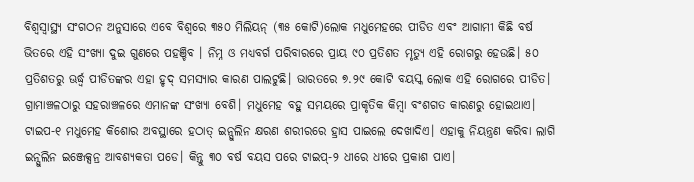ବିଶ୍ୱସ୍ବାସ୍ଥ୍ୟ ସଂଗଠନ ଅନୁସାରେ ଏବେ ବିଶ୍ୱରେ ୩୫୦ ମିଲିୟନ୍ (୩୫ କୋଟି)ଲୋକ ମଧୁମେହରେ ପୀଡିତ ଏବଂ ଆଗାମୀ କିଛି ବର୍ଷ ଭିତରେ ଏହି ସଂଖ୍ୟା ଦୁଇ ଗୁଣରେ ପହଞ୍ଚିବ । ନିମ୍ନ ଓ ମଧ୍ୟବର୍ଗ ପରିବାରରେ ପ୍ରାୟ ୯୦ ପ୍ରତିଶତ ମୃତ୍ୟୁ ଏହି ରୋଗରୁ ହେଉଛି। ୫୦ ପ୍ରତିଶତରୁ ଊର୍ଦ୍ଧ୍ୱ ପୀଡିତଙ୍କର ଏହା ହୃଦ୍ ସମସ୍ୟାର କାରଣ ପାଲଟୁଛି। ଭାରତରେ ୭.୨୯ କୋଟି ବୟସ୍କ ଲୋକ ଏହି ରୋଗରେ ପୀଡିତ। ଗ୍ରାମାଞ୍ଚଳଠାରୁ ସହରାଞ୍ଚଳରେ ଏମାନଙ୍କ ସଂଖ୍ୟା ବେଶି। ମଧୁମେହ ବହୁ ସମୟରେ ପ୍ରାକୃତିକ କିମ୍ବା ବଂଶଗତ କାରଣରୁ ହୋଇଥାଏ। ଟାଇପ-୧ ମଧୁମେହ କିଶୋର ଅବସ୍ଥାରେ ହଠାତ୍ ଇନ୍ସୁଲିନ କ୍ଷରଣ ଶରୀରରେ ହ୍ରାସ ପାଇଲେ ଦେଖାଦିଏ। ଏହାକୁ ନିୟନ୍ତ୍ରଣ କରିବା ଲାଗି ଇନ୍ସୁଲିନ ଇଞ୍ଜେକ୍ସନ୍ର ଆବଶ୍ୟକତା ପଡେ। କିନ୍ତୁ ୩୦ ବର୍ଷ ବୟସ ପରେ ଟାଇପ୍-୨ ଧୀରେ ଧୀରେ ପ୍ରକାଶ ପାଏ।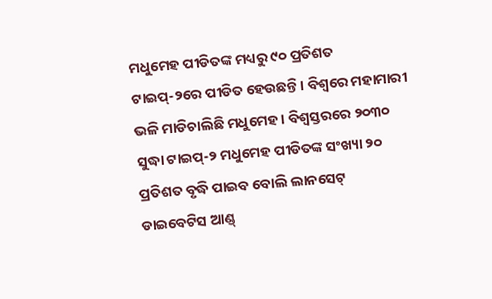ମଧୁମେହ ପୀଡିତଙ୍କ ମଧ୍ୟରୁ ୯୦ ପ୍ରତିଶତ ଟାଇପ୍-୨ରେ ପୀଡିତ ହେଉଛନ୍ତି। ବିଶ୍ୱରେ ମହାମାରୀ ଭଳି ମାଡିଚାଲିଛି ମଧୁମେହ। ବିଶ୍ୱସ୍ତରରେ ୨୦୩୦ ସୁଦ୍ଧା ଟାଇପ୍-୨ ମଧୁମେହ ପୀଡିତଙ୍କ ସଂଖ୍ୟା ୨୦ ପ୍ରତିଶତ ବୃଦ୍ଧି ପାଇବ ବୋଲି ଲାନସେଟ୍ ଡାଇବେଟିସ ଆଣ୍ଡ୍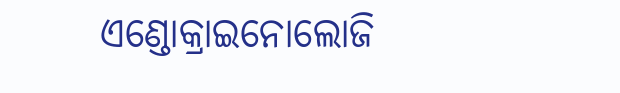ଏଣ୍ଡୋକ୍ରାଇନୋଲୋଜି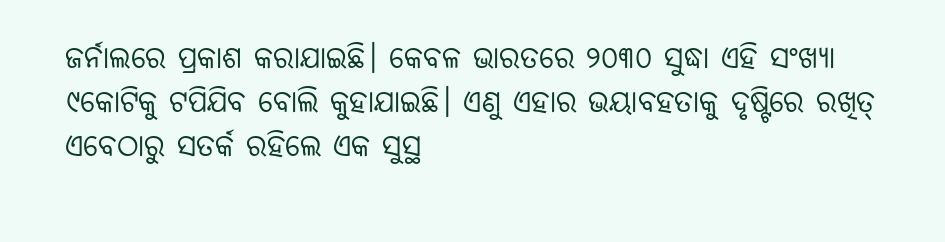ଜର୍ନାଲରେ ପ୍ରକାଶ କରାଯାଇଛି। କେବଳ ଭାରତରେ ୨୦୩୦ ସୁଦ୍ଧା ଏହି ସଂଖ୍ୟା ୯କୋଟିକୁ ଟପିଯିବ ବୋଲି କୁହାଯାଇଛି। ଏଣୁ ଏହାର ଭୟାବହତାକୁ ଦୃଷ୍ଟିରେ ରଖିତ୍ ଏବେଠାରୁ ସତର୍କ ରହିଲେ ଏକ ସୁସ୍ଥ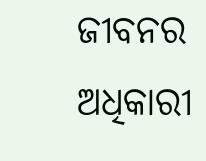ଜୀବନର ଅଧିକାରୀ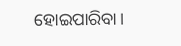ହୋଇପାରିବା।